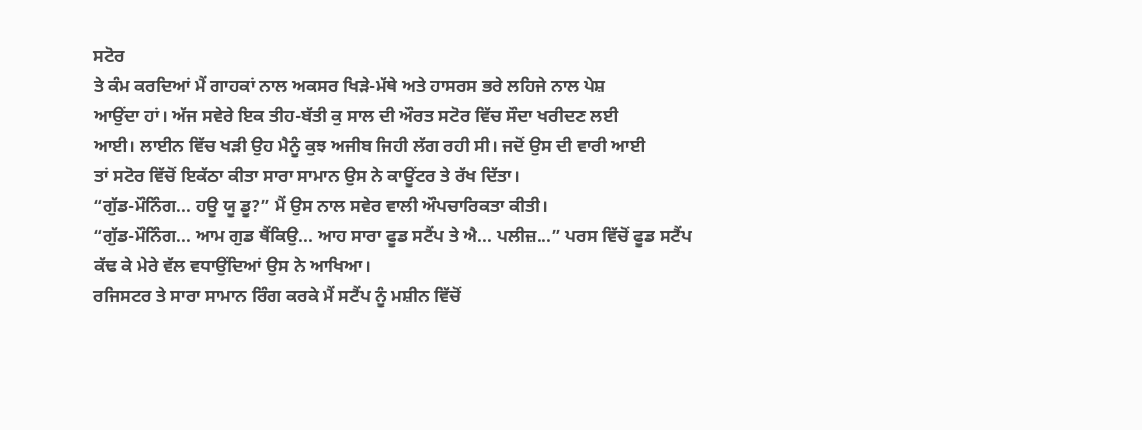ਸਟੋਰ
ਤੇ ਕੰਮ ਕਰਦਿਆਂ ਮੈਂ ਗਾਹਕਾਂ ਨਾਲ ਅਕਸਰ ਖਿੜੇ-ਮੱਥੇ ਅਤੇ ਹਾਸਰਸ ਭਰੇ ਲਹਿਜੇ ਨਾਲ ਪੇਸ਼
ਆਉਂਦਾ ਹਾਂ। ਅੱਜ ਸਵੇਰੇ ਇਕ ਤੀਹ-ਬੱਤੀ ਕੁ ਸਾਲ ਦੀ ਔਰਤ ਸਟੋਰ ਵਿੱਚ ਸੌਦਾ ਖਰੀਦਣ ਲਈ
ਆਈ। ਲਾਈਨ ਵਿੱਚ ਖੜੀ ਉਹ ਮੈਨੂੰ ਕੁਝ ਅਜੀਬ ਜਿਹੀ ਲੱਗ ਰਹੀ ਸੀ। ਜਦੋਂ ਉਸ ਦੀ ਵਾਰੀ ਆਈ
ਤਾਂ ਸਟੋਰ ਵਿੱਚੋਂ ਇਕੱਠਾ ਕੀਤਾ ਸਾਰਾ ਸਾਮਾਨ ਉਸ ਨੇ ਕਾਊਂਟਰ ਤੇ ਰੱਖ ਦਿੱਤਾ।
“ਗੁੱਡ-ਮੌਨਿੰਗ... ਹਊ ਯੂ ਡੂ?” ਮੈਂ ਉਸ ਨਾਲ ਸਵੇਰ ਵਾਲੀ ਔਪਚਾਰਿਕਤਾ ਕੀਤੀ।
“ਗੁੱਡ-ਮੌਨਿੰਗ... ਆਮ ਗੁਡ ਥੈਂਕਿਉ... ਆਹ ਸਾਰਾ ਫੂਡ ਸਟੈਂਪ ਤੇ ਐ... ਪਲੀਜ਼...” ਪਰਸ ਵਿੱਚੋਂ ਫੂਡ ਸਟੈਂਪ ਕੱਢ ਕੇ ਮੇਰੇ ਵੱਲ ਵਧਾਉਂਦਿਆਂ ਉਸ ਨੇ ਆਖਿਆ।
ਰਜਿਸਟਰ ਤੇ ਸਾਰਾ ਸਾਮਾਨ ਰਿੰਗ ਕਰਕੇ ਮੈਂ ਸਟੈਂਪ ਨੂੰ ਮਸ਼ੀਨ ਵਿੱਚੋਂ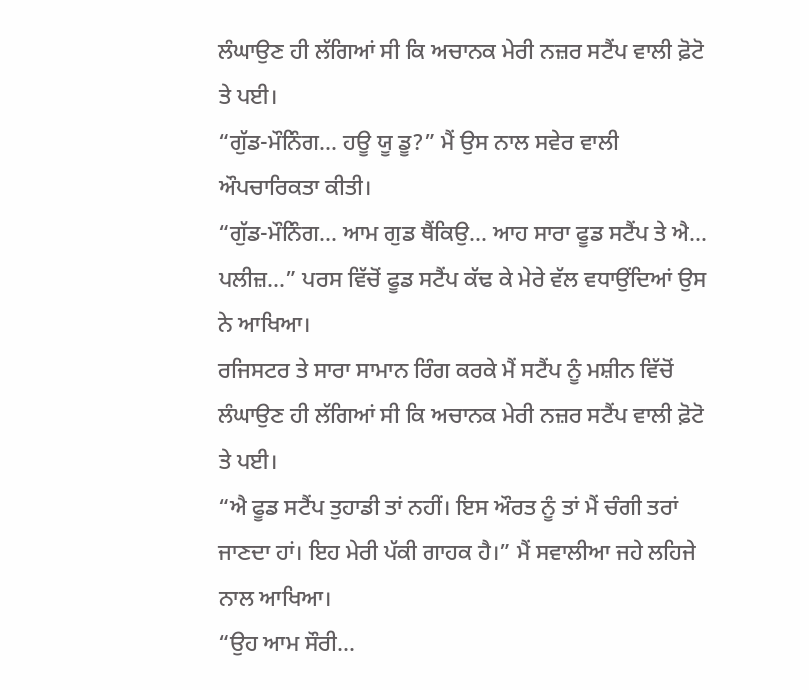ਲੰਘਾਉਣ ਹੀ ਲੱਗਿਆਂ ਸੀ ਕਿ ਅਚਾਨਕ ਮੇਰੀ ਨਜ਼ਰ ਸਟੈਂਪ ਵਾਲੀ ਫ਼ੋਟੋ ਤੇ ਪਈ।
“ਗੁੱਡ-ਮੌਨਿੰਗ... ਹਊ ਯੂ ਡੂ?” ਮੈਂ ਉਸ ਨਾਲ ਸਵੇਰ ਵਾਲੀ ਔਪਚਾਰਿਕਤਾ ਕੀਤੀ।
“ਗੁੱਡ-ਮੌਨਿੰਗ... ਆਮ ਗੁਡ ਥੈਂਕਿਉ... ਆਹ ਸਾਰਾ ਫੂਡ ਸਟੈਂਪ ਤੇ ਐ... ਪਲੀਜ਼...” ਪਰਸ ਵਿੱਚੋਂ ਫੂਡ ਸਟੈਂਪ ਕੱਢ ਕੇ ਮੇਰੇ ਵੱਲ ਵਧਾਉਂਦਿਆਂ ਉਸ ਨੇ ਆਖਿਆ।
ਰਜਿਸਟਰ ਤੇ ਸਾਰਾ ਸਾਮਾਨ ਰਿੰਗ ਕਰਕੇ ਮੈਂ ਸਟੈਂਪ ਨੂੰ ਮਸ਼ੀਨ ਵਿੱਚੋਂ ਲੰਘਾਉਣ ਹੀ ਲੱਗਿਆਂ ਸੀ ਕਿ ਅਚਾਨਕ ਮੇਰੀ ਨਜ਼ਰ ਸਟੈਂਪ ਵਾਲੀ ਫ਼ੋਟੋ ਤੇ ਪਈ।
“ਐ ਫੂਡ ਸਟੈਂਪ ਤੁਹਾਡੀ ਤਾਂ ਨਹੀਂ। ਇਸ ਔਰਤ ਨੂੰ ਤਾਂ ਮੈਂ ਚੰਗੀ ਤਰਾਂ ਜਾਣਦਾ ਹਾਂ। ਇਹ ਮੇਰੀ ਪੱਕੀ ਗਾਹਕ ਹੈ।” ਮੈਂ ਸਵਾਲੀਆ ਜਹੇ ਲਹਿਜੇ ਨਾਲ ਆਖਿਆ।
“ਉਹ ਆਮ ਸੌਰੀ...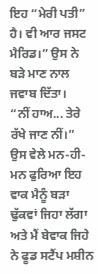ਇਹ “ਮੇਰੀ ਪਤੀ” ਹੈ। ਵੀ ਆਰ ਜਸਟ ਮੈਰਿਡ।” ਉਸ ਨੇ ਬੜੇ ਮਾਣ ਨਾਲ ਜਵਾਬ ਦਿੱਤਾ।
“ਨੀਂ ਹਾਅ... ਤੇਰੇ ਰੱਖੇ ਜਾਣ ਨੀਂ।”
ਉਸ ਵੇਲੇ ਮਨ-ਹੀ-ਮਨ ਫੁਰਿਆ ਇਹ ਵਾਕ ਮੈਨੂੰ ਬੜਾ ਢੁੱਕਵਾਂ ਜਿਹਾ ਲੱਗਾ ਅਤੇ ਮੈਂ ਬੇਵਾਕ ਜਿਹੇ ਨੇ ਫੂਡ ਸਟੈਂਪ ਮਸ਼ੀਨ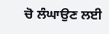ਚੋ ਲੰਘਾਉਣ ਲਈ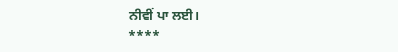ਨੀਵੀਂ ਪਾ ਲਈ।
****